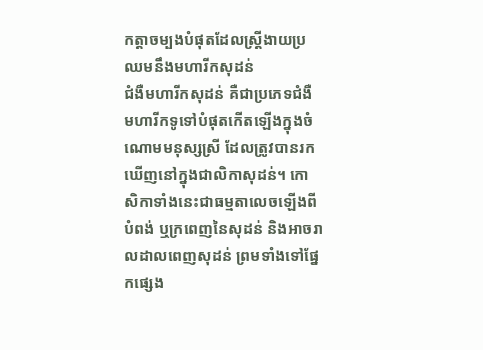កត្តាចម្បងបំផុតដែលស្ត្រីងាយប្រឈមនឹងមហារីកសុដន់
ជំងឺមហារីកសុដន់ គឺជាប្រភេទជំងឺមហារីកទូទៅបំផុតកើតឡើងក្នុងចំណោមមនុស្សស្រី ដែលត្រូវបានរកឃើញនៅក្នុងជាលិកាសុដន់។ កោសិកាទាំងនេះជាធម្មតាលេចឡើងពីបំពង់ ឬក្រពេញនៃសុដន់ និងអាចរាលដាលពេញសុដន់ ព្រមទាំងទៅផ្នែកផ្សេង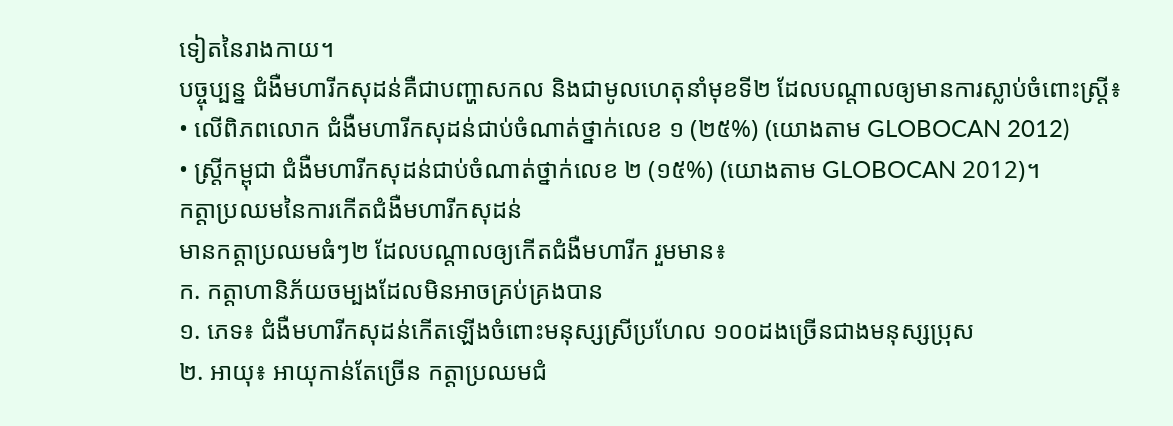ទៀតនៃរាងកាយ។
បច្ចុប្បន្ន ជំងឺមហារីកសុដន់គឺជាបញ្ហាសកល និងជាមូលហេតុនាំមុខទី២ ដែលបណ្តាលឲ្យមានការស្លាប់ចំពោះស្ត្រី៖
• លើពិភពលោក ជំងឺមហារីកសុដន់ជាប់ចំណាត់ថ្នាក់លេខ ១ (២៥%) (យោងតាម GLOBOCAN 2012)
• ស្រ្តីកម្ពុជា ជំងឺមហារីកសុដន់ជាប់ចំណាត់ថ្នាក់លេខ ២ (១៥%) (យោងតាម GLOBOCAN 2012)។
កត្តាប្រឈមនៃការកើតជំងឺមហារីកសុដន់
មានកត្តាប្រឈមធំៗ២ ដែលបណ្តាលឲ្យកើតជំងឺមហារីក រួមមាន៖
ក. កត្តាហានិភ័យចម្បងដែលមិនអាចគ្រប់គ្រងបាន
១. ភេទ៖ ជំងឺមហារីកសុដន់កើតឡើងចំពោះមនុស្សស្រីប្រហែល ១០០ដងច្រើនជាងមនុស្សប្រុស
២. អាយុ៖ អាយុកាន់តែច្រើន កត្តាប្រឈមជំ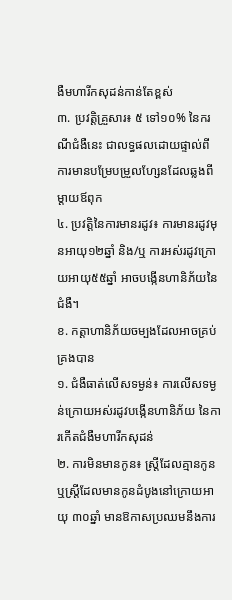ងឺមហារីកសុដន់កាន់តែខ្ពស់
៣. ប្រវត្តិគ្រួសារ៖ ៥ ទៅ១០% នៃករណីជំងឺនេះ ជាលទ្ធផលដោយផ្ទាល់ពីការមានបម្រែបម្រួលហ្សែនដែលឆ្លងពីម្តាយឪពុក
៤. ប្រវត្តិនៃការមានរដូវ៖ ការមានរដូវមុនអាយុ១២ឆ្នាំ និង/ឬ ការអស់រដូវក្រោយអាយុ៥៥ឆ្នាំ អាចបង្កើនហានិភ័យនៃជំងឺ។
ខ. កត្តាហានិភ័យចម្បងដែលអាចគ្រប់គ្រងបាន
១. ជំងឺធាត់លើសទម្ងន់៖ ការលើសទម្ងន់ក្រោយអស់រដូវបង្កើនហានិភ័យ នៃការកើតជំងឺមហារីកសុដន់
២. ការមិនមានកូន៖ ស្ត្រីដែលគ្មានកូន ឬស្ត្រីដែលមានកូនដំបូងនៅក្រោយអាយុ ៣០ឆ្នាំ មានឱកាសប្រឈមនឹងការ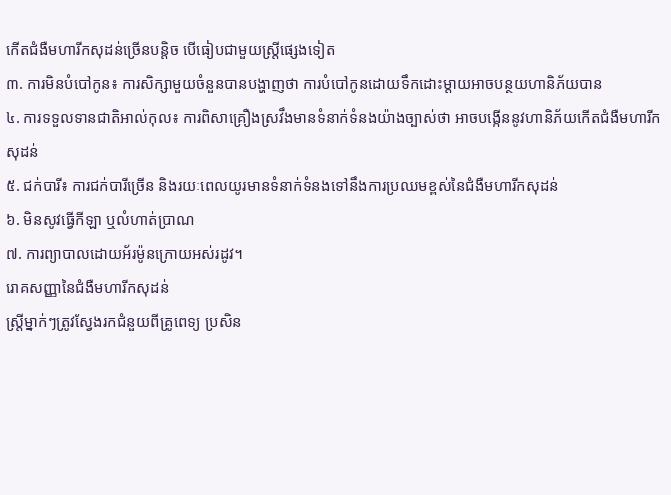កើតជំងឺមហារីកសុដន់ច្រើនបន្តិច បើធៀបជាមួយស្ត្រីផ្សេងទៀត
៣. ការមិនបំបៅកូន៖ ការសិក្សាមួយចំនួនបានបង្ហាញថា ការបំបៅកូនដោយទឹកដោះម្តាយអាចបន្ថយហានិភ័យបាន
៤. ការទទួលទានជាតិអាល់កុល៖ ការពិសាគ្រឿងស្រវឹងមានទំនាក់ទំនងយ៉ាងច្បាស់ថា អាចបង្កើននូវហានិភ័យកើតជំងឺមហារីកសុដន់
៥. ជក់បារី៖ ការជក់បារីច្រើន និងរយៈពេលយូរមានទំនាក់ទំនងទៅនឹងការប្រឈមខ្ពស់នៃជំងឺមហារីកសុដន់
៦. មិនសូវធ្វើកីឡា ឬលំហាត់ប្រាណ
៧. ការព្យាបាលដោយអ័រម៉ូនក្រោយអស់រដូវ។
រោគសញ្ញានៃជំងឺមហារីកសុដន់
ស្ត្រីម្នាក់ៗត្រូវស្វែងរកជំនួយពីគ្រូពេទ្យ ប្រសិន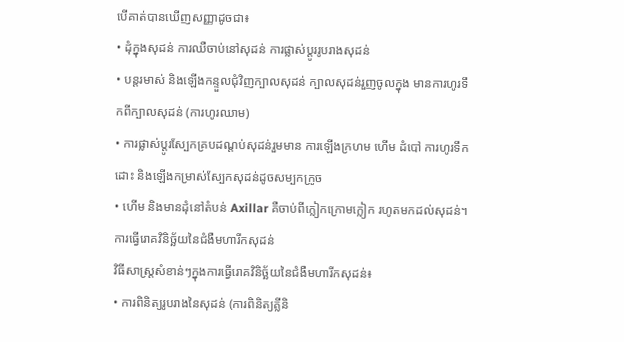បើគាត់បានឃើញសញ្ញាដូចជា៖
• ដុំក្នុងសុដន់ ការឈឺចាប់នៅសុដន់ ការផ្លាស់ប្តូររូបរាងសុដន់
• បន្តរមាស់ និងឡើងកន្ទួលជុំវិញក្បាលសុដន់ ក្បាលសុដន់រួញចូលក្នុង មានការហូរទឹកពីក្បាលសុដន់ (ការហូរឈាម)
• ការផ្លាស់ប្តូរស្បែកគ្របដណ្តប់សុដន់រួមមាន ការឡើងក្រហម ហើម ដំបៅ ការហូរទឹកដោះ និងឡើងកម្រាស់ស្បែកសុដន់ដូចសម្បកក្រូច
• ហើម និងមានដុំនៅតំបន់ Axillar គឺចាប់ពីក្លៀកក្រោមក្លៀក រហូតមកដល់សុដន់។
ការធ្វើរោគវិនិច្ឆ័យនៃជំងឺមហារីកសុដន់
វិធីសាស្រ្តសំខាន់ៗក្នុងការធ្វើរោគវិនិច្ឆ័យនៃជំងឺមហារីកសុដន់៖
• ការពិនិត្យរូបរាងនៃសុដន់ (ការពិនិត្យគ្លីនិ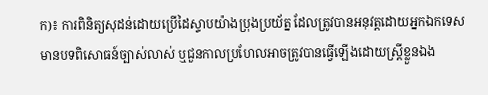ក)៖ ការពិនិត្យសុដន់ដោយប្រើដៃស្ទាបយ៉ាងប្រុងប្រយ័ត្ន ដែលត្រូវបានអនុវត្តដោយអ្នកឯកទេសមានបទពិសោធន៍ច្បាស់លាស់ ឬជួនកាលប្រហែលអាចត្រូវបានធ្វើឡើងដោយស្រ្តីខ្លួនឯង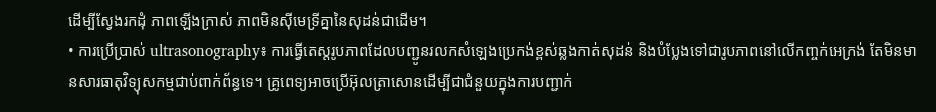ដើម្បីស្វែងរកដុំ ភាពឡើងក្រាស់ ភាពមិនស៊ីមេទ្រីគ្នានៃសុដន់ជាដើម។
• ការប្រើប្រាស់ ultrasonography៖ ការធ្វើតេស្តរូបភាពដែលបញ្ជូនរលកសំឡេងប្រេកង់ខ្ពស់ឆ្លងកាត់សុដន់ និងបំប្លែងទៅជារូបភាពនៅលើកញ្ចក់អេក្រង់ តែមិនមានសារធាតុវិទ្យុសកម្មជាប់ពាក់ព័ន្ធទេ។ គ្រូពេទ្យអាចប្រើអ៊ុលត្រាសោនដើម្បីជាជំនួយក្នុងការបញ្ជាក់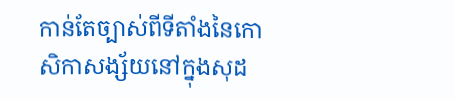កាន់តែច្បាស់ពីទីតាំងនៃកោសិកាសង្ស័យនៅក្នុងសុដ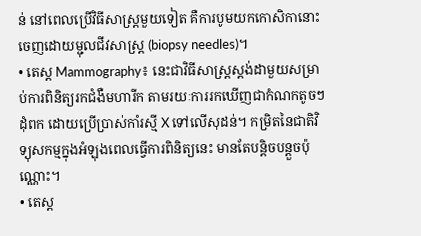ន់ នៅពេលប្រើវិធីសាស្រ្តមួយទៀត គឺការបូមយកកោសិកានោះចេញដោយម្ជុលជីវសាស្ត្រ (biopsy needles)។
• តេស្ត Mammography៖ នេះជាវិធីសាស្រ្តស្តង់ដាមួយសម្រាប់ការពិនិត្យរកជំងឺមហារីក តាមរយៈការរកឃើញជាកំណកតូចៗ ដុំពក ដោយប្រើប្រាស់កាំរស្មី X ទៅលើសុដន់។ កម្រិតនៃជាតិវិទ្យុសកម្មក្នុងអំឡុងពេលធ្វើការពិនិត្យនេះ មានតែបន្តិចបន្តួចប៉ុណ្ណោះ។
• តេស្ត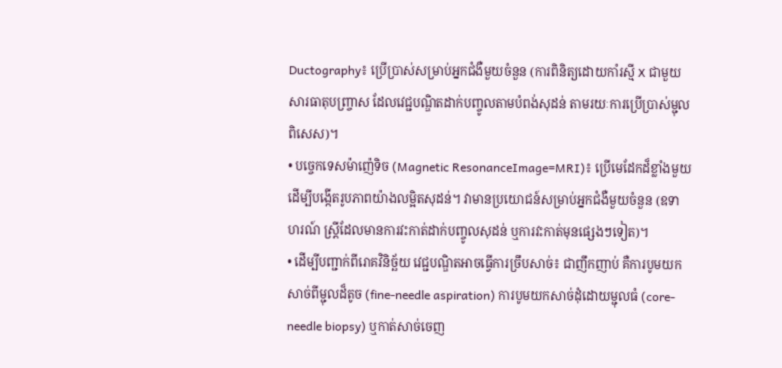Ductography៖ ប្រើប្រាស់សម្រាប់អ្នកជំងឺមួយចំនួន (ការពិនិត្យដោយកាំរស្មី X ជាមួយសារធាតុបញ្ច្រាស ដែលវេជ្ជបណ្ឌិតដាក់បញ្ចូលតាមបំពង់សុដន់ តាមរយៈការប្រើប្រាស់ម្ជុលពិសេស)។
• បច្ចេកទេសម៉ាញ៉េទិច (Magnetic ResonanceImage=MRI)៖ ប្រើមេដែកដ៏ខ្លាំងមួយដើម្បីបង្កើតរូបភាពយ៉ាងលម្អិតសុដន់។ វាមានប្រយោជន៍សម្រាប់អ្នកជំងឺមួយចំនួន (ឧទាហរណ៍ ស្ត្រីដែលមានការវះកាត់ដាក់បញ្ចូលសុដន់ ឬការវះកាត់មុនផ្សេងៗទៀត)។
• ដើម្បីបញ្ជាក់ពីរោគវិនិច្ឆ័យ វេជ្ជបណ្ឌិតអាចធ្វើការច្រឹបសាច់៖ ជាញឹកញាប់ គឺការបូមយកសាច់ពីម្ជុលដ៏តូច (fine-needle aspiration) ការបូមយកសាច់ដុំដោយម្ជុលធំ (core-needle biopsy) ឬកាត់សាច់ចេញ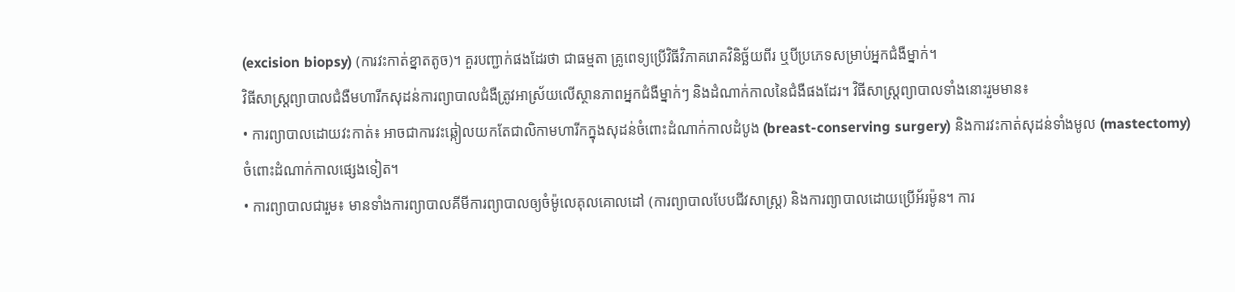(excision biopsy) (ការវះកាត់ខ្នាតតូច)។ គួរបញ្ជាក់ផងដែរថា ជាធម្មតា គ្រូពេទ្យប្រើវិធីវិភាគរោគវិនិច្ឆ័យពីរ ឬបីប្រភេទសម្រាប់អ្នកជំងឺម្នាក់។
វិធីសាស្ត្រព្យាបាលជំងឺមហារីកសុដន់ការព្យាបាលជំងឺត្រូវអាស្រ័យលើស្ថានភាពអ្នកជំងឺម្នាក់ៗ និងដំណាក់កាលនៃជំងឺផងដែរ។ វិធីសាស្ត្រព្យាបាលទាំងនោះរួមមាន៖
• ការព្យាបាលដោយវះកាត់៖ អាចជាការវះឆ្កៀលយកតែជាលិកាមហារីកក្នុងសុដន់ចំពោះដំណាក់កាលដំបូង (breast-conserving surgery) និងការវះកាត់សុដន់ទាំងមូល (mastectomy) ចំពោះដំណាក់កាលផ្សេងទៀត។
• ការព្យាបាលជារួម៖ មានទាំងការព្យាបាលគីមីការព្យាបាលឲ្យចំម៉ូលេគុលគោលដៅ (ការព្យាបាលបែបជីវសាស្រ្ត) និងការព្យាបាលដោយប្រើអ័រម៉ូន។ ការ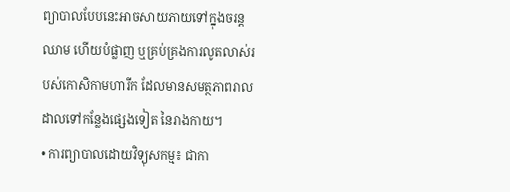ព្យាបាលបែបនេះអាចសាយភាយទៅក្នុងចរន្តឈាម ហើយបំផ្លាញ ឬគ្រប់គ្រងការលូតលាស់របស់កោសិកាមហារីក ដែលមានសមត្ថភាពរាលដាលទៅកន្លែងផ្សេងទៀត នៃរាងកាយ។
• ការព្យាបាលដោយវិទ្យុសកម្ម៖ ជាកា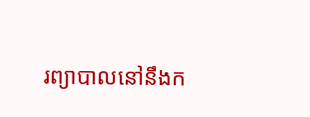រព្យាបាលនៅនឹងក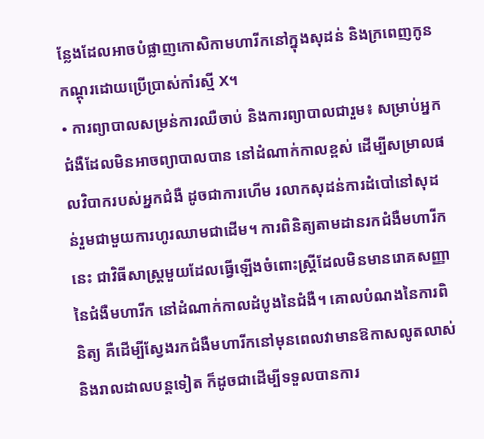ន្លែងដែលអាចបំផ្លាញកោសិកាមហារីកនៅក្នុងសុដន់ និងក្រពេញកូនកណ្តុរដោយប្រើប្រាស់កាំរស្មី X។
• ការព្យាបាលសម្រន់ការឈឺចាប់ និងការព្យាបាលជារួម៖ សម្រាប់អ្នកជំងឺដែលមិនអាចព្យាបាលបាន នៅដំណាក់កាលខ្ពស់ ដើម្បីសម្រាលផលវិបាករបស់អ្នកជំងឺ ដូចជាការហើម រលាកសុដន់ការដំបៅនៅសុដន់រួមជាមួយការហូរឈាមជាដើម។ ការពិនិត្យតាមដានរកជំងឺមហារីកនេះ ជាវិធីសាស្រ្តមួយដែលធ្វើឡើងចំពោះស្ត្រីដែលមិនមានរោគសញ្ញានៃជំងឺមហារីក នៅដំណាក់កាលដំបូងនៃជំងឺ។ គោលបំណងនៃការពិនិត្យ គឺដើម្បីស្វែងរកជំងឺមហារីកនៅមុនពេលវាមានឱកាសលូតលាស់ និងរាលដាលបន្តទៀត ក៏ដូចជាដើម្បីទទួលបានការ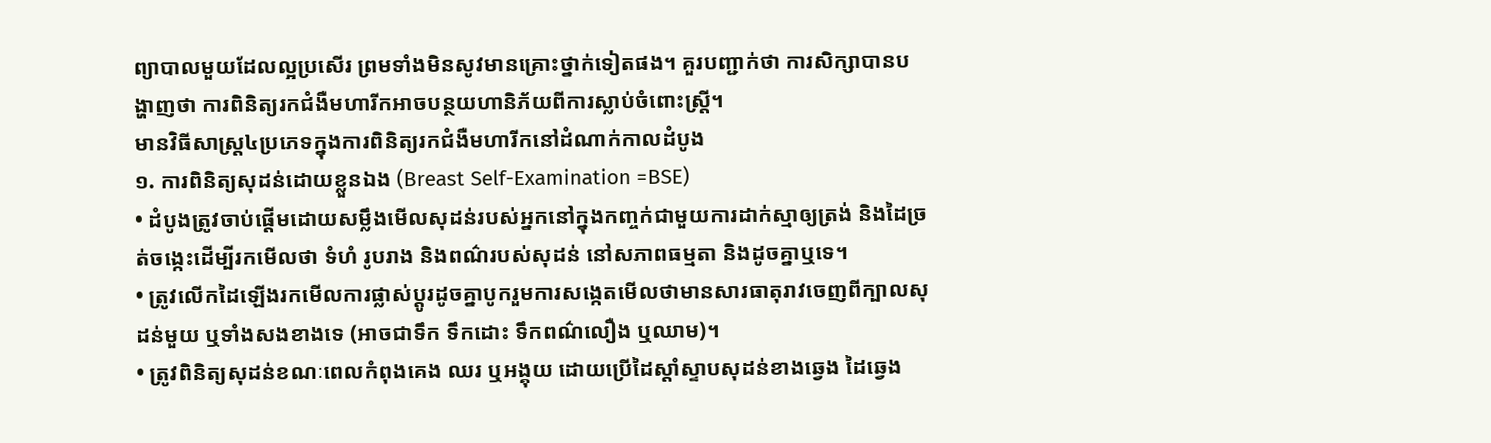ព្យាបាលមួយដែលល្អប្រសើរ ព្រមទាំងមិនសូវមានគ្រោះថ្នាក់ទៀតផង។ គួរបញ្ជាក់ថា ការសិក្សាបានបង្ហាញថា ការពិនិត្យរកជំងឺមហារីកអាចបន្ថយហានិភ័យពីការស្លាប់ចំពោះស្រ្តី។
មានវិធីសាស្រ្ត៤ប្រភេទក្នុងការពិនិត្យរកជំងឺមហារីកនៅដំណាក់កាលដំបូង
១. ការពិនិត្យសុដន់ដោយខ្លួនឯង (Breast Self-Examination =BSE)
• ដំបូងត្រូវចាប់ផ្តើមដោយសម្លឹងមើលសុដន់របស់អ្នកនៅក្នុងកញ្ចក់ជាមួយការដាក់ស្មាឲ្យត្រង់ និងដៃច្រត់ចង្កេះដើម្បីរកមើលថា ទំហំ រូបរាង និងពណ៌របស់សុដន់ នៅសភាពធម្មតា និងដូចគ្នាឬទេ។
• ត្រូវលើកដៃឡើងរកមើលការផ្លាស់ប្តូរដូចគ្នាបូករួមការសង្កេតមើលថាមានសារធាតុរាវចេញពីក្បាលសុដន់មួយ ឬទាំងសងខាងទេ (អាចជាទឹក ទឹកដោះ ទឹកពណ៌លឿង ឬឈាម)។
• ត្រូវពិនិត្យសុដន់ខណៈពេលកំពុងគេង ឈរ ឬអង្គុយ ដោយប្រើដៃស្ដាំស្ទាបសុដន់ខាងឆ្វេង ដៃឆ្វេង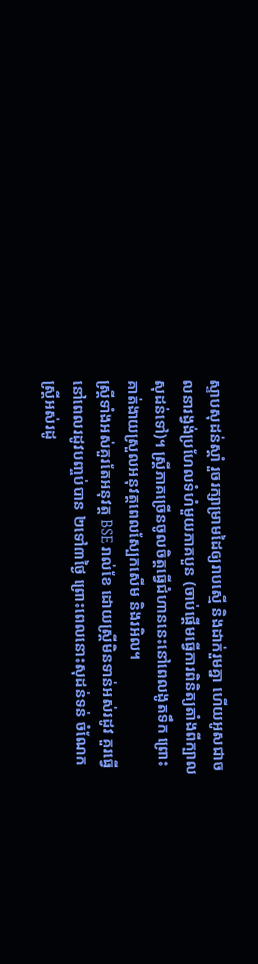ស្ទាបសុដន់ស្តាំ រួចរក្សាម្រាមដៃឲ្យរាបស្មើ និងដាក់រួមគ្នា ហើយអូសជាចលនារង្វង់ប្រហែលទំហំមួយភាគបួន (ចាប់ផ្តើមធ្វើការពិនិត្យតាំងពីក្បាលសុដន់ទៅ)។ ស្ត្រីភាគច្រើនចូលចិត្តធ្វើជំហាននេះនៅពេលងូតទឹក ព្រោះគាត់ងាយស្រួលអនុវត្តពេលស្បែកសើម និងរអិល។
ស្ត្រីទាំងអស់គួរតែអនុវត្ត BSE រាល់ខែ ដោយស្រ្តីមិនទាន់អស់រដូវ គួរធ្វើនៅពេលរដូវបញ្ចប់បាន ២ទៅ៣ថ្ងៃ ព្រោះពេលនោះសុដន់ទន់ ចំណែកស្រី្តអស់រដូ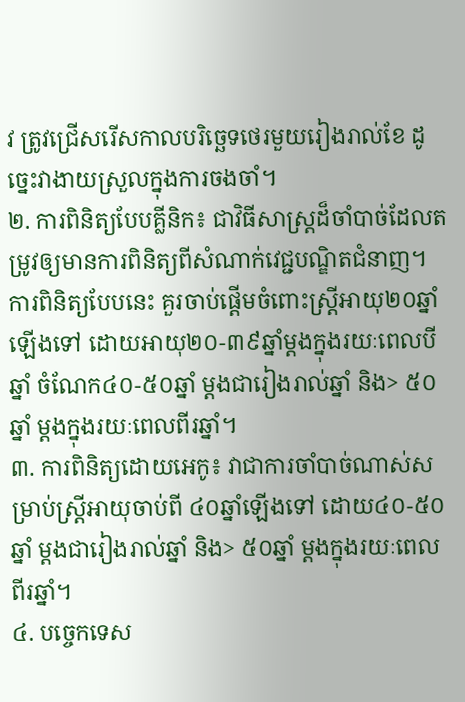វ ត្រូវជ្រើសរើសកាលបរិច្ឆេទថេរមួយរៀងរាល់ខែ ដូច្នេះវាងាយស្រួលក្នុងការចងចាំ។
២. ការពិនិត្យបែបគ្លីនិក៖ ជាវិធីសាស្រ្តដ៏ចាំបាច់ដែលតម្រូវឲ្យមានការពិនិត្យពីសំណាក់វេជ្ជបណ្ឌិតជំនាញ។ ការពិនិត្យបែបនេះ គួរចាប់ផ្តើមចំពោះស្ត្រីអាយុ២០ឆ្នាំឡើងទៅ ដោយអាយុ២០-៣៩ឆ្នាំម្តងក្នុងរយៈពេលបីឆ្នាំ ចំណែក៤០-៥០ឆ្នាំ ម្តងជារៀងរាល់ឆ្នាំ និង> ៥០ ឆ្នាំ ម្តងក្នុងរយៈពេលពីរឆ្នាំ។
៣. ការពិនិត្យដោយអេកូ៖ វាជាការចាំបាច់ណាស់សម្រាប់ស្ត្រីអាយុចាប់ពី ៤០ឆ្នាំឡើងទៅ ដោយ៤០-៥០ឆ្នាំ ម្តងជារៀងរាល់ឆ្នាំ និង> ៥០ឆ្នាំ ម្តងក្នុងរយៈពេលពីរឆ្នាំ។
៤. បច្ចេកទេស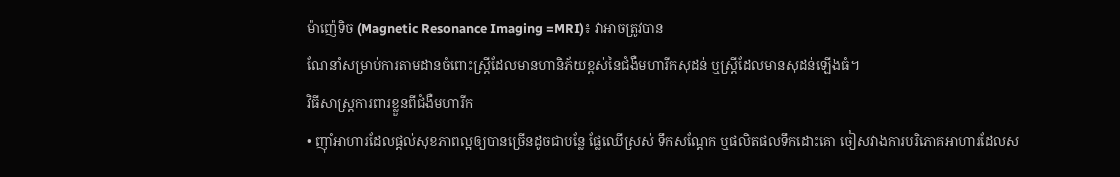ម៉ាញ៉េទិច (Magnetic Resonance Imaging =MRI)៖ វាអាចត្រូវបាន
ណែនាំសម្រាប់ការតាមដានចំពោះស្ត្រីដែលមានហានិភ័យខ្ពស់នៃជំងឺមហារីកសុដន់ ឬស្ត្រីដែលមានសុដន់ឡើងធំ។
វិធីសាស្ត្រការពារខ្លួនពីជំងឺមហារីក
• ញ៉ាំអាហារដែលផ្តល់សុខភាពល្អឲ្យបានច្រើនដូចជាបន្លែ ផ្លែឈើស្រស់ ទឹកសណ្តែក ឬផលិតផលទឹកដោះគោ ចៀសវាងការបរិភោគអាហារដែលស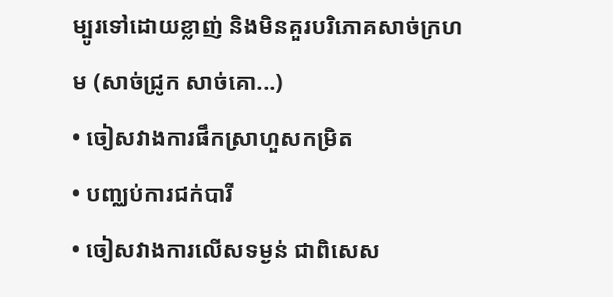ម្បូរទៅដោយខ្លាញ់ និងមិនគួរបរិភោគសាច់ក្រហម (សាច់ជ្រូក សាច់គោ...)
• ចៀសវាងការផឹកស្រាហួសកម្រិត
• បញ្ឈប់ការជក់បារី
• ចៀសវាងការលើសទម្ងន់ ជាពិសេស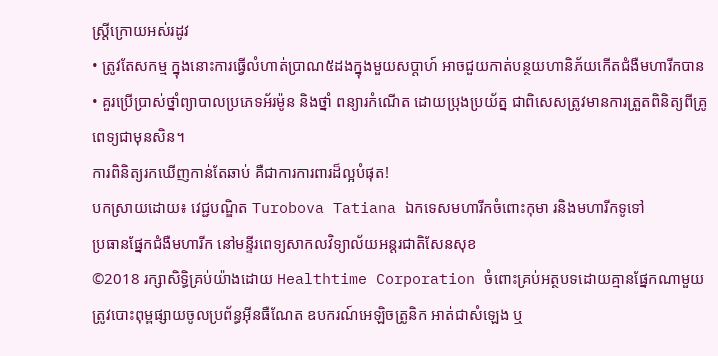ស្ត្រីក្រោយអស់រដូវ
• ត្រូវតែសកម្ម ក្នុងនោះការធ្វើលំហាត់ប្រាណ៥ដងក្នុងមួយសប្តាហ៍ អាចជួយកាត់បន្ថយហានិភ័យកើតជំងឺមហារីកបាន
• គួរប្រើប្រាស់ថ្នាំព្យាបាលប្រភេទអ័រម៉ូន និងថ្នាំ ពន្យារកំណើត ដោយប្រុងប្រយ័ត្ន ជាពិសេសត្រូវមានការត្រួតពិនិត្យពីគ្រូពេទ្យជាមុនសិន។
ការពិនិត្យរកឃើញកាន់តែឆាប់ គឺជាការការពារដ៏ល្អបំផុត!
បកស្រាយដោយ៖ វេជ្ជបណ្ឌិត Turobova Tatiana ឯកទេសមហារីកចំពោះកុមា រនិងមហារីកទូទៅ
ប្រធានផ្នែកជំងឺមហារីក នៅមន្ទីរពេទ្យសាកលវិទ្យាល័យអន្តរជាតិសែនសុខ
©2018 រក្សាសិទ្ធិគ្រប់យ៉ាងដោយ Healthtime Corporation ចំពោះគ្រប់អត្ថបទដោយគ្មានផ្នែកណាមួយត្រូវបោះពុម្ពផ្សាយចូលប្រព័ន្ធអ៊ីនធឺណែត ឧបករណ៍អេឡិចត្រូនិក អាត់ជាសំឡេង ឬ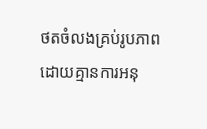ថតចំលងគ្រប់រូបភាពដោយគ្មានការអនុ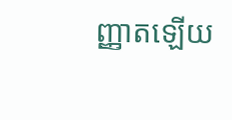ញ្ញាតឡើយ